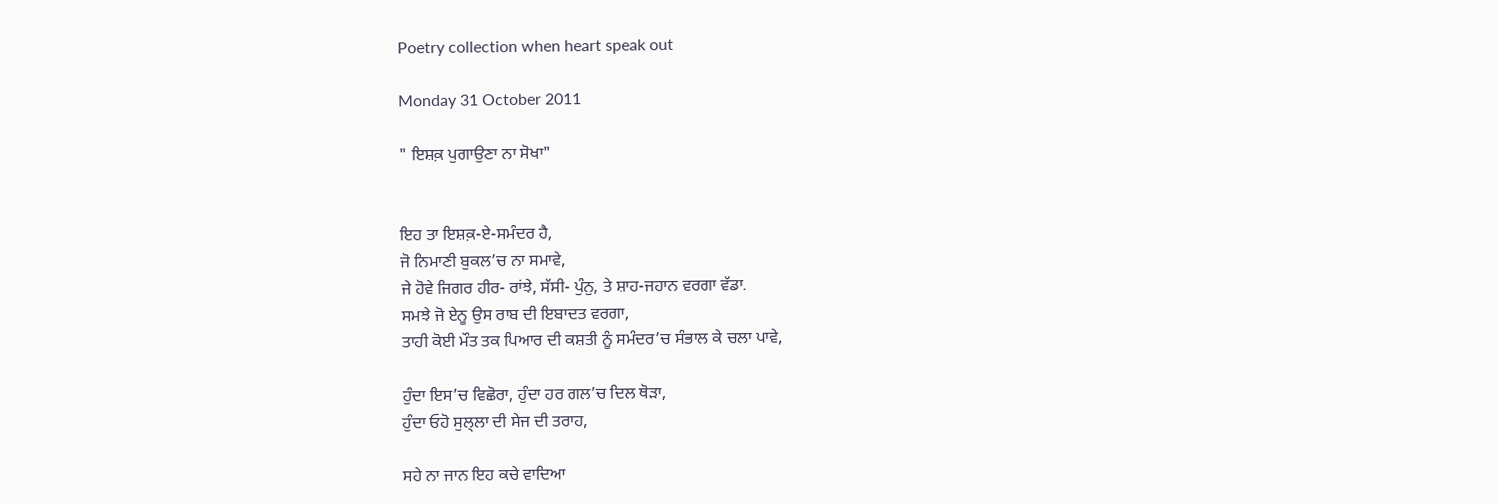Poetry collection when heart speak out

Monday 31 October 2011

" ਇਸ਼ਕ਼ ਪੁਗਾਉਣਾ ਨਾ ਸੋਖਾ"


ਇਹ ਤਾ ਇਸ਼ਕ਼-ਏ-ਸਮੰਦਰ ਹੈ,
ਜੋ ਨਿਮਾਣੀ ਬੁਕਲ’ਚ ਨਾ ਸਮਾਵੇ,
ਜੇ ਹੋਵੇ ਜਿਗਰ ਹੀਰ- ਰਾਂਝੇ, ਸੱਸੀ- ਪੁੰਨੁ, ਤੇ ਸ਼ਾਹ-ਜਹਾਨ ਵਰਗਾ ਵੱਡਾ.
ਸਮਝੇ ਜੋ ਏਨੂ ਉਸ ਰਾਬ ਦੀ ਇਬਾਦਤ ਵਰਗਾ,
ਤਾਹੀ ਕੋਈ ਮੌਤ ਤਕ ਪਿਆਰ ਦੀ ਕਸ਼ਤੀ ਨੂੰ ਸਮੰਦਰ’ਚ ਸੰਭਾਲ ਕੇ ਚਲਾ ਪਾਵੇ,

ਹੁੰਦਾ ਇਸ’ਚ ਵਿਛੋਰਾ, ਹੁੰਦਾ ਹਰ ਗਲ’ਚ ਦਿਲ ਥੋੜਾ,
ਹੁੰਦਾ ਓਹੋ ਸੁਲ੍ਲਾ ਦੀ ਸੇਜ ਦੀ ਤਰਾਹ,

ਸਹੇ ਨਾ ਜਾਨ ਇਹ ਕਚੇ ਵਾਦਿਆ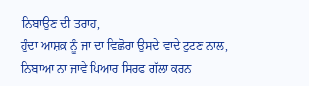ਨਿਬਾਉਣ ਦੀ ਤਰਾਹ,
ਹੁੰਦਾ ਆਸ਼ਕ਼ ਨੂੰ ਜਾ ਦਾ ਵਿਛੋਰਾ ਉਸਦੇ ਵਾਦੇ ਟੁਟਣ ਨਾਲ,
ਨਿਬਾਆ ਨਾ ਜਾਵੇ ਪਿਆਰ ਸਿਰਫ ਗੱਲਾ ਕਰਨ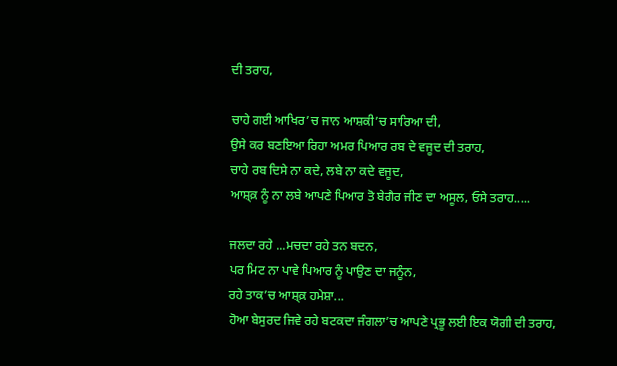ਦੀ ਤਰਾਹ,

ਚਾਹੇ ਗਈ ਆਖਿਰ’ਚ ਜਾਨ ਆਸ਼ਕੀ’ਚ ਸਾਰਿਆ ਦੀ,
ਉਸੇ ਕਰ ਬਣਇਆ ਰਿਹਾ ਅਮਰ ਪਿਆਰ ਰਬ ਦੇ ਵਜੂਦ ਦੀ ਤਰਾਹ,
ਚਾਹੇ ਰਬ ਦਿਸੇ ਨਾ ਕਦੇ, ਲਬੇ ਨਾ ਕਦੇ ਵਜੂਦ,
ਆਸ਼੍ਕ਼ ਨੂੰ ਨਾ ਲਬੇ ਆਪਣੇ ਪਿਆਰ ਤੋ ਬੇਗੈਰ ਜੀਣ ਦਾ ਅਸੂਲ, ਓਸੇ ਤਰਾਹ.....

ਜਲਦਾ ਰਹੇ ...ਮਚਦਾ ਰਹੇ ਤਨ ਬਦਨ,
ਪਰ ਮਿਟ ਨਾ ਪਾਵੇ ਪਿਆਰ ਨੂੰ ਪਾਉਣ ਦਾ ਜਨੂੰਨ,
ਰਹੇ ਤਾਕ’ਚ ਆਸ਼੍ਕ਼ ਹਮੇਸ਼ਾ...
ਹੋਆ ਬੇਸੁਰਦ ਜਿਵੇ ਰਹੇ ਬਟਕਦਾ ਜੰਗਲਾ’ਚ ਆਪਣੇ ਪ੍ਰਭੂ ਲਈ ਇਕ ਯੋਗੀ ਦੀ ਤਰਾਹ,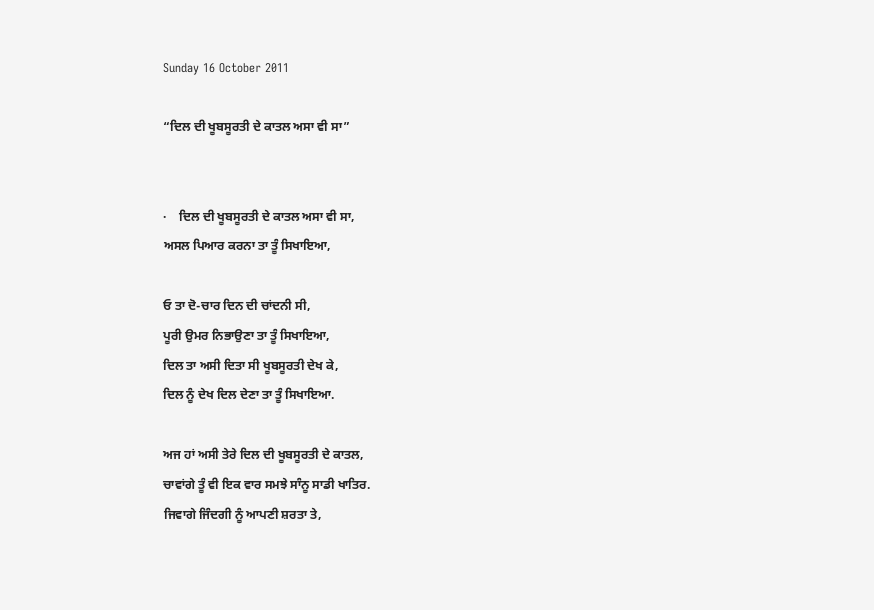Sunday 16 October 2011

“ਦਿਲ ਦੀ ਖੂਬਸੂਰਤੀ ਦੇ ਕਾਤਲ ਅਸਾ ਵੀ ਸਾ”


·    ਦਿਲ ਦੀ ਖੂਬਸੂਰਤੀ ਦੇ ਕਾਤਲ ਅਸਾ ਵੀ ਸਾ,
ਅਸਲ ਪਿਆਰ ਕਰਨਾ ਤਾ ਤੂੰ ਸਿਖਾਇਆ,

ਓ ਤਾ ਦੋ-ਚਾਰ ਦਿਨ ਦੀ ਚਾਂਦਨੀ ਸੀ,
ਪੂਰੀ ਉਮਰ ਨਿਭਾਉਣਾ ਤਾ ਤੂੰ ਸਿਖਾਇਆ,
ਦਿਲ ਤਾ ਅਸੀ ਦਿਤਾ ਸੀ ਖੂਬਸੂਰਤੀ ਦੇਖ ਕੇ,
ਦਿਲ ਨੂੰ ਦੇਖ ਦਿਲ ਦੇਣਾ ਤਾ ਤੂੰ ਸਿਖਾਇਆ.

ਅਜ ਹਾਂ ਅਸੀ ਤੇਰੇ ਦਿਲ ਦੀ ਖੂਬਸੂਰਤੀ ਦੇ ਕਾਤਲ,
ਚਾਵਾਂਗੇ ਤੂੰ ਵੀ ਇਕ ਵਾਰ ਸਮਝੇ ਸਾੰਨੂ ਸਾਡੀ ਖਾਤਿਰ.
ਜਿਵਾਗੇ ਜਿੰਦਗੀ ਨੂੰ ਆਪਣੀ ਸ਼ਰਤਾ ਤੇ,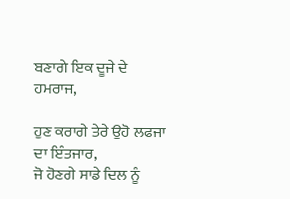ਬਣਾਗੇ ਇਕ ਦੂਜੇ ਦੇ ਹਮਰਾਜ,

ਹੁਣ ਕਰਾਗੇ ਤੇਰੇ ਉਹੋ ਲਫਜਾ ਦਾ ਇੰਤਜਾਰ,
ਜੋ ਹੋਣਗੇ ਸਾਡੇ ਦਿਲ ਨੂੰ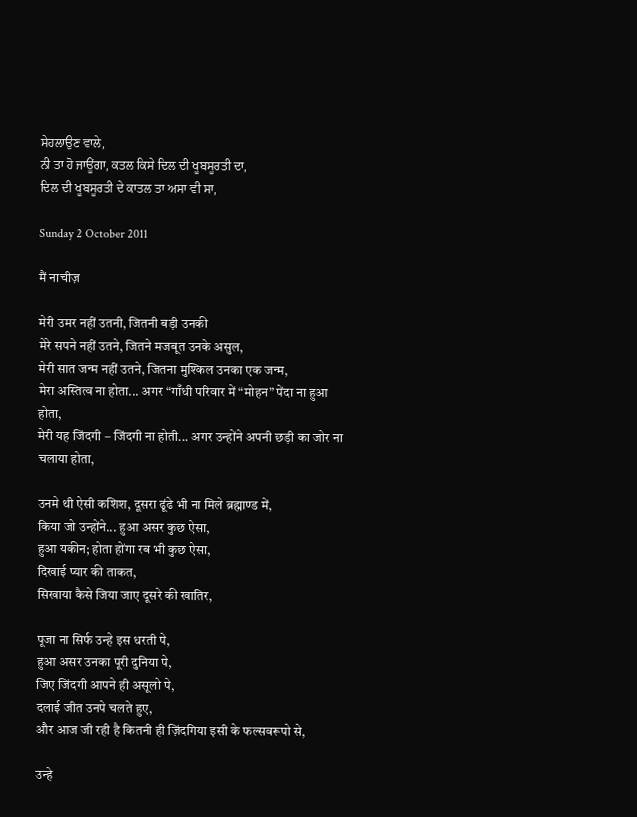ਸੇਹਲਾਉਣ ਵਾਲੇ,
ਨੀ ਤਾ ਹੋ ਜਾਊਂਗਾ, ਕਤਲ ਕਿਸੇ ਦਿਲ ਦੀ ਖੂਬਸੂਰਤੀ ਦਾ,
ਦਿਲ ਦੀ ਖੂਬਸੂਰਤੀ ਦੇ ਕਾਤਲ ਤਾ ਅਸਾ ਵੀ ਸਾ,

Sunday 2 October 2011

मैं नाचीज़

मेरी उमर नहीं उतनी, जितनी बड़ी उनकी
मेरे सपने नहीं उतने, जितने मजबूत उनके असुल,
मेरी सात जन्म नहीं उतने, जितना मुश्किल उनका एक जन्म,
मेरा अस्तित्व ना होता... अगर “गाँधी परिवार में “मोहन” पेंदा ना हुआ होता,
मेरी यह जिंदगी – जिंदगी ना होती... अगर उन्होंने अपनी छड़ी का जोर ना चलाया होता,

उनमे थी ऐसी कशिश, दूसरा ढूंढे भी ना मिले ब्रह्माण्ड में,
किया जो उन्होंने... हुआ असर कुछ ऐसा,
हुआ यकीन; होता होंगा रब भी कुछ ऐसा,
दिखाई प्यार की ताकत,
सिखाया कैसे जिया जाए दूसरे की खातिर,

पूजा ना सिर्फ उन्हे इस धरती पे,
हुआ असर उनका पूरी दुनिया पे,
जिए जिंदगी आपने ही असूलो पे,
दलाई जीत उनपे चलते हुए,
और आज जी रही है कितनी ही ज़िंदगिया इसी के फल्सवरूपो से,

उन्हे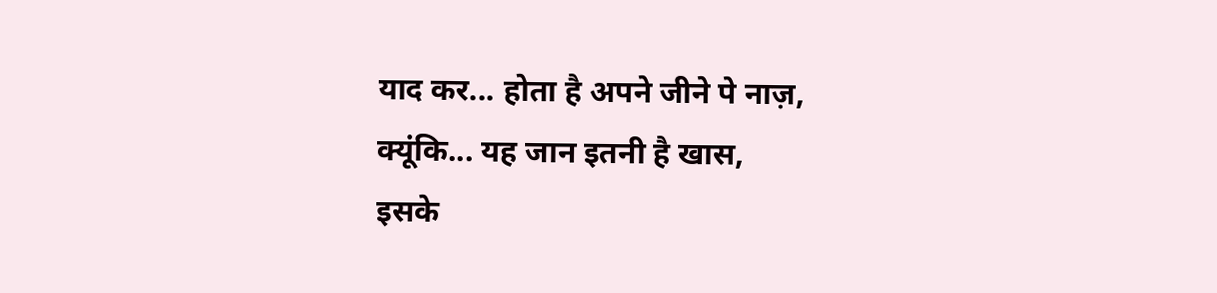याद कर... होता है अपने जीने पे नाज़,
क्यूंकि... यह जान इतनी है खास,
इसके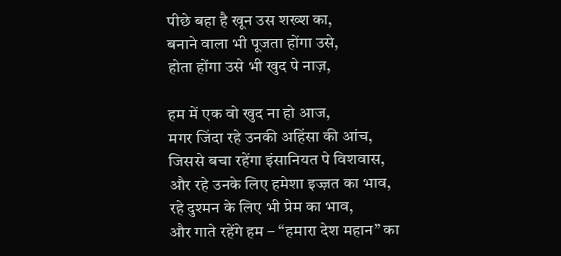पीछे बहा है खून उस शख्श का,
बनाने वाला भी पूजता होंगा उसे,
होता होंगा उसे भी खुद पे नाज़,

हम में एक वो खुद ना हो आज,
मगर जिंदा रहे उनकी अहिंसा की आंच,
जिससे बचा रहेंगा इंसानियत पे विशवास,
और रहे उनके लिए हमेशा इज्ज़त का भाव,
रहे दुश्मन के लिए भी प्रेम का भाव,
और गाते रहेंगे हम – “हमारा देश महान” का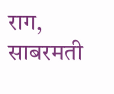राग,
साबरमती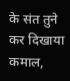के संत तुने कर दिखाया कमाल,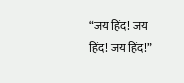“जय हिंद! जय हिंद! जय हिंद!”